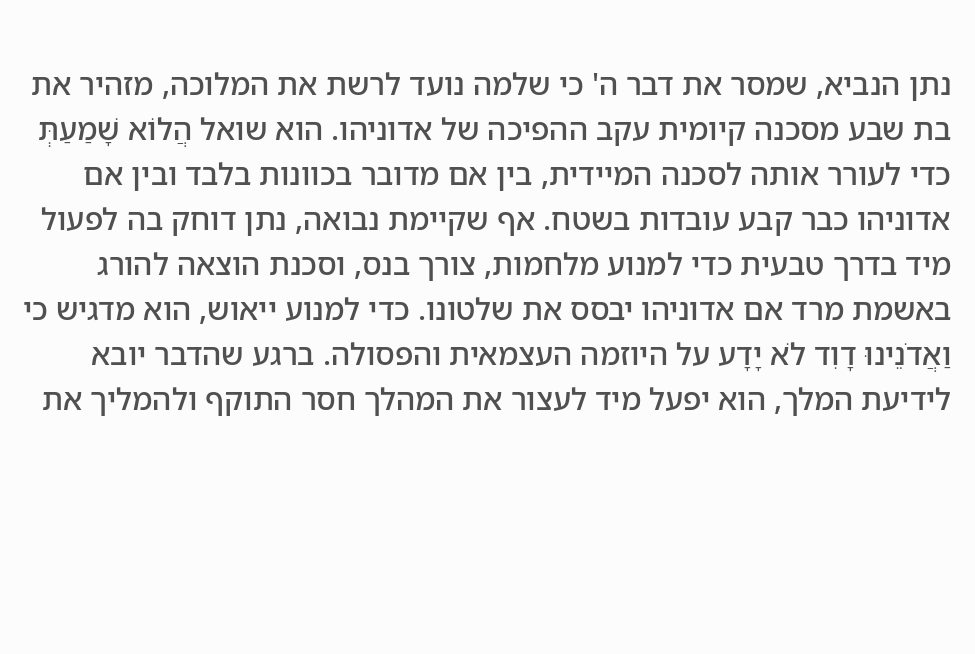נתן הנביא, שמסר את דבר ה' כי שלמה נועד לרשת את המלוכה, מזהיר את בת שבע מסכנה קיומית עקב ההפיכה של אדוניהו. הוא שואל הֲלוֹא שָׁמַעַתְּ כדי לעורר אותה לסכנה המיידית, בין אם מדובר בכוונות בלבד ובין אם אדוניהו כבר קבע עובדות בשטח. אף שקיימת נבואה, נתן דוחק בה לפעול מיד בדרך טבעית כדי למנוע מלחמות, צורך בנס, וסכנת הוצאה להורג באשמת מרד אם אדוניהו יבסס את שלטונו. כדי למנוע ייאוש, הוא מדגיש כי וַאֲדֹנֵינוּ דָוִד לֹא יָדָע על היוזמה העצמאית והפסולה. ברגע שהדבר יובא לידיעת המלך, הוא יפעל מיד לעצור את המהלך חסר התוקף ולהמליך את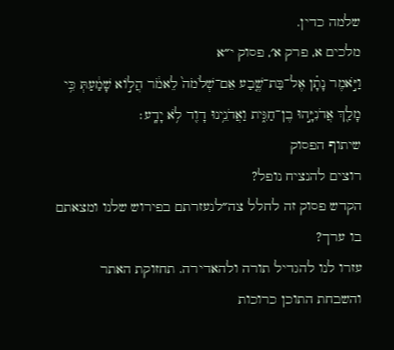שלמה כדין.
מלכים א, פרק א׳, פסוק י״א
וַיֹּ֣אמֶר נָתָ֗ן אֶל־בַּת־שֶׁ֤בַע אֵם־שְׁלֹמֹה֙ לֵאמֹ֔ר הֲל֣וֹא שָׁמַ֔עַתְּ כִּ֥י מָלַ֖ךְ אֲדֹנִיָּ֣הוּ בֶן־חַגִּ֑ית וַאֲדֹנֵ֥ינוּ דָוִ֖ד לֹ֥א יָדָֽע׃
שיתוף הפסוק
רוצים להנציח נופל?
הקדש פסוק זה לחלל צה״לנעזרתם בפירוש שלנו ומצאתם בו ערך?
עזרו לנו להגדיל תורה ולהאדירה. תחזוקת האתר והשבחת התוכן כרוכות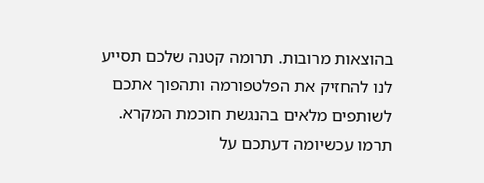בהוצאות מרובות. תרומה קטנה שלכם תסייע לנו להחזיק את הפלטפורמה ותהפוך אתכם לשותפים מלאים בהנגשת חוכמת המקרא.
תרמו עכשיומה דעתכם על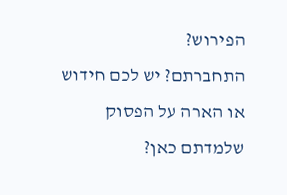הפירוש?
התחברתם? יש לכם חידוש או הארה על הפסוק שלמדתם כאן?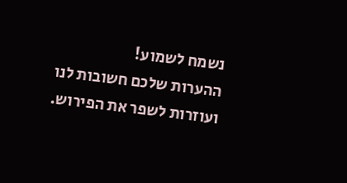נשמח לשמוע!
ההערות שלכם חשובות לנו ועוזרות לשפר את הפירוש.